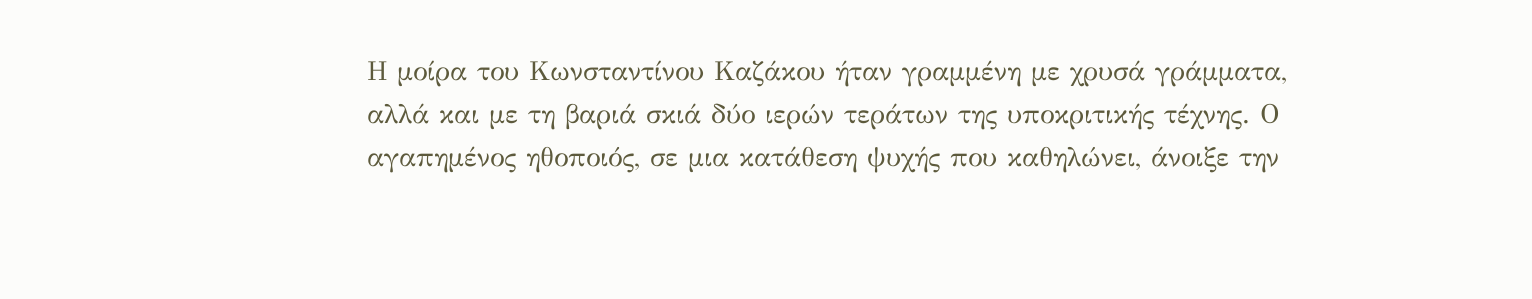Η μοίρα του Κωνσταντίνου Καζάκου ήταν γραμμένη με χρυσά γράμματα, αλλά και με τη βαριά σκιά δύο ιερών τεράτων της υποκριτικής τέχνης. Ο αγαπημένος ηθοποιός, σε μια κατάθεση ψυχής που καθηλώνει, άνοιξε την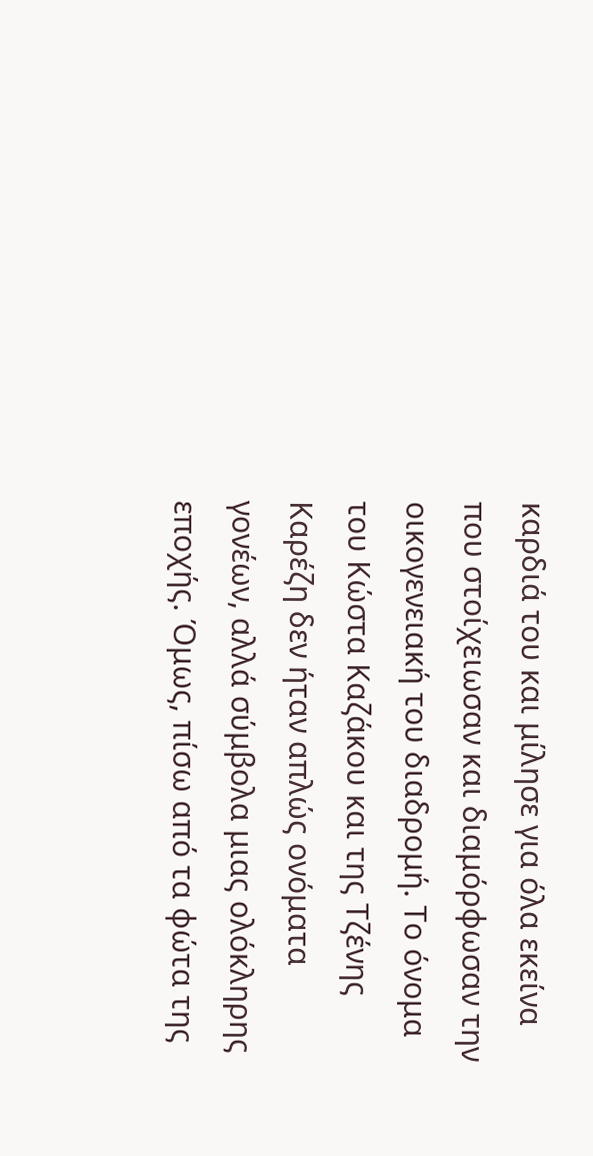καρδιά του και μίλησε για όλα εκείνα που στοίχειωσαν και διαμόρφωσαν την οικογενειακή του διαδρομή. Το όνομα του Κώστα Καζάκου και της Τζένης Καρέζη δεν ήταν απλώς ονόματα γονέων, αλλά σύμβολα μιας ολόκληρης εποχής. Όμως, πίσω από τα φώτα της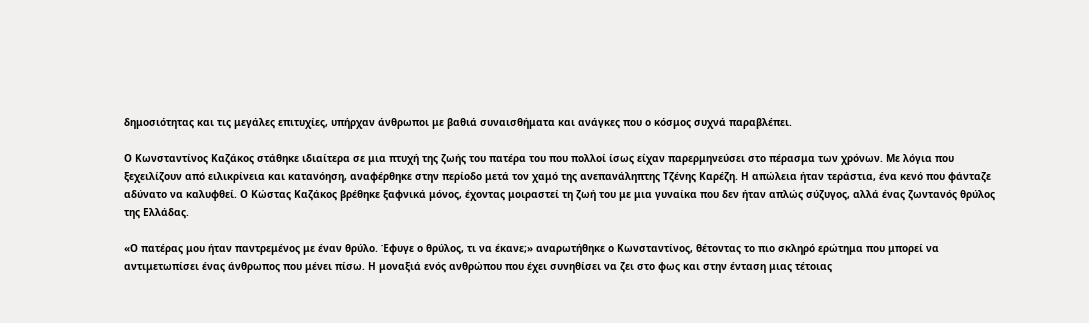δημοσιότητας και τις μεγάλες επιτυχίες, υπήρχαν άνθρωποι με βαθιά συναισθήματα και ανάγκες που ο κόσμος συχνά παραβλέπει.

Ο Κωνσταντίνος Καζάκος στάθηκε ιδιαίτερα σε μια πτυχή της ζωής του πατέρα του που πολλοί ίσως είχαν παρερμηνεύσει στο πέρασμα των χρόνων. Με λόγια που ξεχειλίζουν από ειλικρίνεια και κατανόηση, αναφέρθηκε στην περίοδο μετά τον χαμό της ανεπανάληπτης Τζένης Καρέζη. Η απώλεια ήταν τεράστια, ένα κενό που φάνταζε αδύνατο να καλυφθεί. Ο Κώστας Καζάκος βρέθηκε ξαφνικά μόνος, έχοντας μοιραστεί τη ζωή του με μια γυναίκα που δεν ήταν απλώς σύζυγος, αλλά ένας ζωντανός θρύλος της Ελλάδας.

«Ο πατέρας μου ήταν παντρεμένος με έναν θρύλο. Έφυγε ο θρύλος, τι να έκανε;» αναρωτήθηκε ο Κωνσταντίνος, θέτοντας το πιο σκληρό ερώτημα που μπορεί να αντιμετωπίσει ένας άνθρωπος που μένει πίσω. Η μοναξιά ενός ανθρώπου που έχει συνηθίσει να ζει στο φως και στην ένταση μιας τέτοιας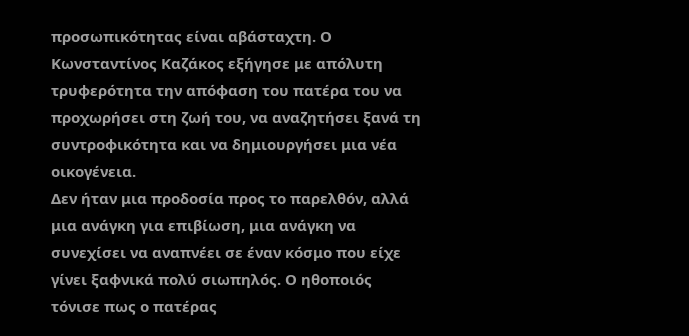προσωπικότητας είναι αβάσταχτη. Ο Κωνσταντίνος Καζάκος εξήγησε με απόλυτη τρυφερότητα την απόφαση του πατέρα του να προχωρήσει στη ζωή του, να αναζητήσει ξανά τη συντροφικότητα και να δημιουργήσει μια νέα οικογένεια.
Δεν ήταν μια προδοσία προς το παρελθόν, αλλά μια ανάγκη για επιβίωση, μια ανάγκη να συνεχίσει να αναπνέει σε έναν κόσμο που είχε γίνει ξαφνικά πολύ σιωπηλός. Ο ηθοποιός τόνισε πως ο πατέρας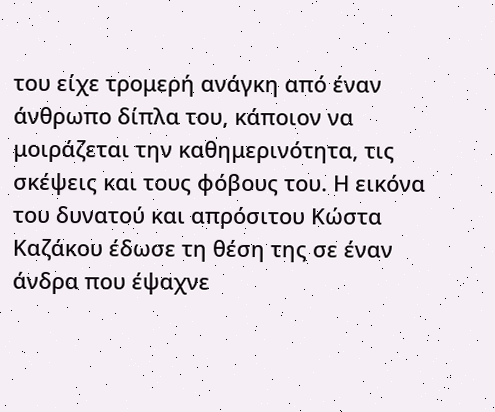του είχε τρομερή ανάγκη από έναν άνθρωπο δίπλα του, κάποιον να μοιράζεται την καθημερινότητα, τις σκέψεις και τους φόβους του. Η εικόνα του δυνατού και απρόσιτου Κώστα Καζάκου έδωσε τη θέση της σε έναν άνδρα που έψαχνε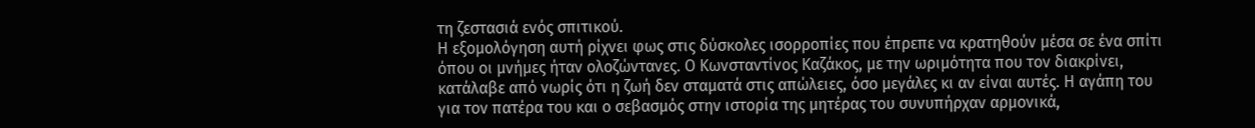τη ζεστασιά ενός σπιτικού.
Η εξομολόγηση αυτή ρίχνει φως στις δύσκολες ισορροπίες που έπρεπε να κρατηθούν μέσα σε ένα σπίτι όπου οι μνήμες ήταν ολοζώντανες. Ο Κωνσταντίνος Καζάκος, με την ωριμότητα που τον διακρίνει, κατάλαβε από νωρίς ότι η ζωή δεν σταματά στις απώλειες, όσο μεγάλες κι αν είναι αυτές. Η αγάπη του για τον πατέρα του και ο σεβασμός στην ιστορία της μητέρας του συνυπήρχαν αρμονικά,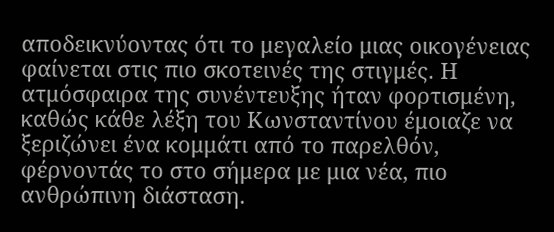αποδεικνύοντας ότι το μεγαλείο μιας οικογένειας φαίνεται στις πιο σκοτεινές της στιγμές. Η ατμόσφαιρα της συνέντευξης ήταν φορτισμένη, καθώς κάθε λέξη του Κωνσταντίνου έμοιαζε να ξεριζώνει ένα κομμάτι από το παρελθόν, φέρνοντάς το στο σήμερα με μια νέα, πιο ανθρώπινη διάσταση.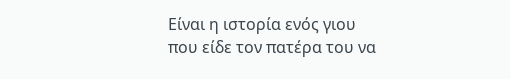Είναι η ιστορία ενός γιου που είδε τον πατέρα του να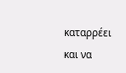καταρρέει και να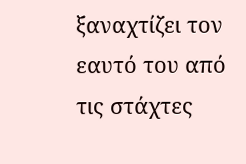ξαναχτίζει τον εαυτό του από τις στάχτες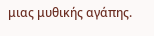μιας μυθικής αγάπης.